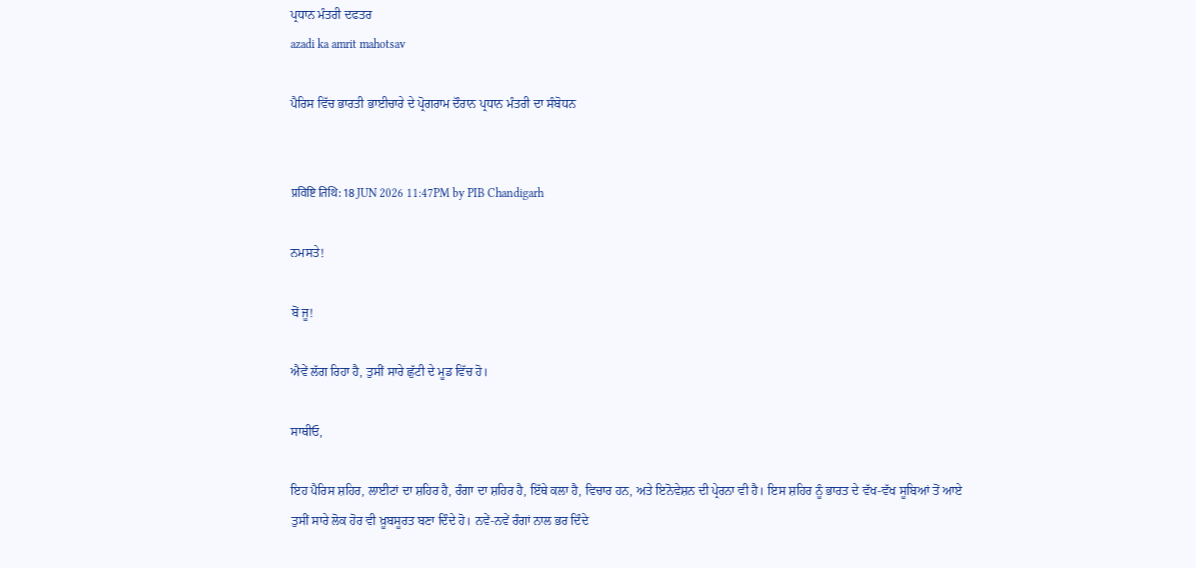ਪ੍ਰਧਾਨ ਮੰਤਰੀ ਦਫਤਰ
azadi ka amrit mahotsav

ਪੈਰਿਸ ਵਿੱਚ ਭਾਰਤੀ ਭਾਈਚਾਰੇ ਦੇ ਪ੍ਰੋਗਰਾਮ ਦੌਰਾਨ ਪ੍ਰਧਾਨ ਮੰਤਰੀ ਦਾ ਸੰਬੋਧਨ


प्रविष्टि तिथि: 18 JUN 2026 11:47PM by PIB Chandigarh

ਨਮਸਤੇ!

ਬੋਂ ਜੂ!

ਐਵੇਂ ਲੱਗ ਰਿਹਾ ਹੈ, ਤੁਸੀਂ ਸਾਰੇ ਛੁੱਟੀ ਦੇ ਮੂਡ ਵਿੱਚ ਹੋ।

ਸਾਥੀਓ,

ਇਹ ਪੈਰਿਸ ਸ਼ਹਿਰ, ਲਾਈਟਾਂ ਦਾ ਸ਼ਹਿਰ ਹੈ, ਰੰਗਾ ਦਾ ਸ਼ਹਿਰ ਹੈ, ਇੱਥੇ ਕਲਾ ਹੈ, ਵਿਚਾਰ ਹਨ, ਅਤੇ ਇਨੋਵੇਸ਼ਨ ਦੀ ਪ੍ਰੇਰਨਾ ਵੀ ਹੈ। ਇਸ ਸ਼ਹਿਰ ਨੂੰ ਭਾਰਤ ਦੇ ਵੱਖ-ਵੱਖ ਸੂਬਿਆਂ ਤੋਂ ਆਏ ਤੁਸੀਂ ਸਾਰੇ ਲੋਕ ਹੋਰ ਵੀ ਖ਼ੂਬਸੂਰਤ ਬਣਾ ਦਿੰਦੇ ਹੋ। ਨਵੇਂ-ਨਵੇਂ ਰੰਗਾਂ ਨਾਲ ਭਰ ਦਿੰਦੇ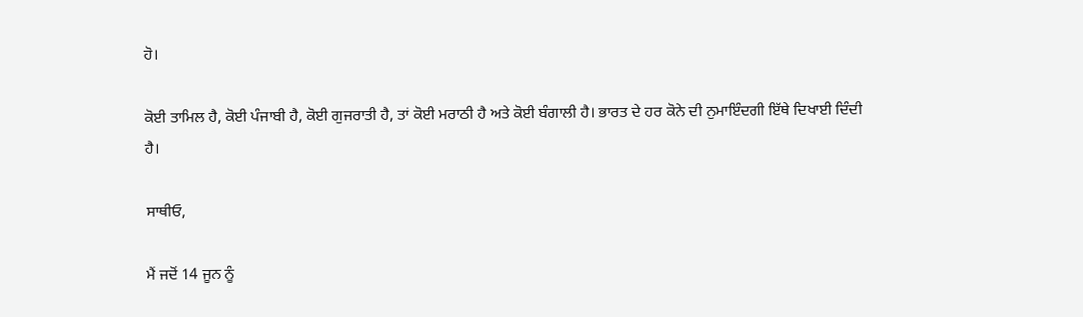ਹੋ।

ਕੋਈ ਤਾਮਿਲ ਹੈ, ਕੋਈ ਪੰਜਾਬੀ ਹੈ, ਕੋਈ ਗੁਜਰਾਤੀ ਹੈ, ਤਾਂ ਕੋਈ ਮਰਾਠੀ ਹੈ ਅਤੇ ਕੋਈ ਬੰਗਾਲੀ ਹੈ। ਭਾਰਤ ਦੇ ਹਰ ਕੋਨੇ ਦੀ ਨੁਮਾਇੰਦਗੀ ਇੱਥੇ ਦਿਖਾਈ ਦਿੰਦੀ ਹੈ।

ਸਾਥੀਓ,

ਮੈਂ ਜਦੋਂ 14 ਜੂਨ ਨੂੰ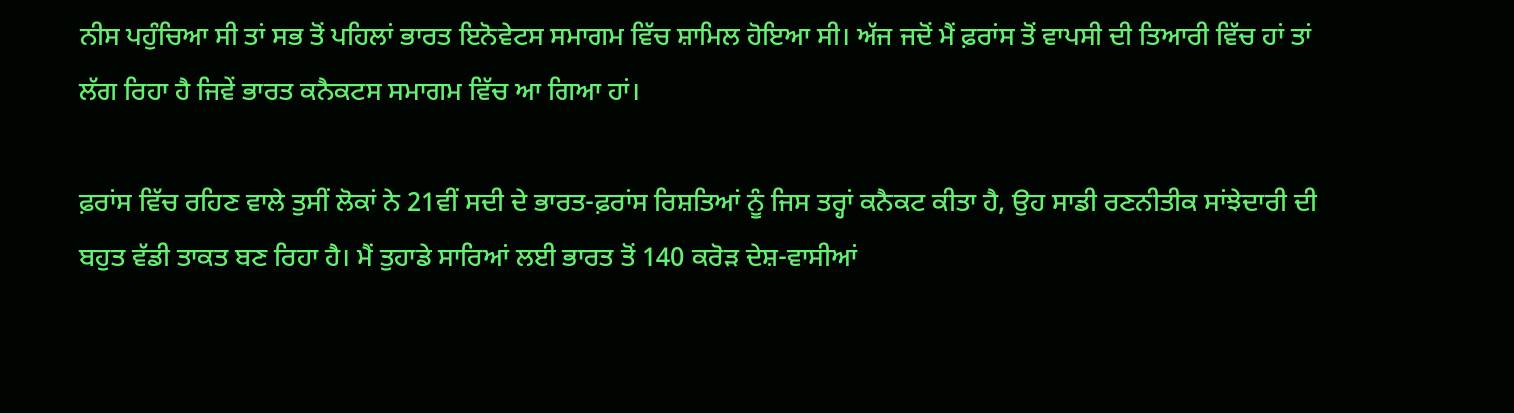ਨੀਸ ਪਹੁੰਚਿਆ ਸੀ ਤਾਂ ਸਭ ਤੋਂ ਪਹਿਲਾਂ ਭਾਰਤ ਇਨੋਵੇਟਸ ਸਮਾਗਮ ਵਿੱਚ ਸ਼ਾਮਿਲ ਹੋਇਆ ਸੀ। ਅੱਜ ਜਦੋਂ ਮੈਂ ਫ਼ਰਾਂਸ ਤੋਂ ਵਾਪਸੀ ਦੀ ਤਿਆਰੀ ਵਿੱਚ ਹਾਂ ਤਾਂ ਲੱਗ ਰਿਹਾ ਹੈ ਜਿਵੇਂ ਭਾਰਤ ਕਨੈਕਟਸ ਸਮਾਗਮ ਵਿੱਚ ਆ ਗਿਆ ਹਾਂ।

ਫ਼ਰਾਂਸ ਵਿੱਚ ਰਹਿਣ ਵਾਲੇ ਤੁਸੀਂ ਲੋਕਾਂ ਨੇ 21ਵੀਂ ਸਦੀ ਦੇ ਭਾਰਤ-ਫ਼ਰਾਂਸ ਰਿਸ਼ਤਿਆਂ ਨੂੰ ਜਿਸ ਤਰ੍ਹਾਂ ਕਨੈਕਟ ਕੀਤਾ ਹੈ, ਉਹ ਸਾਡੀ ਰਣਨੀਤੀਕ ਸਾਂਝੇਦਾਰੀ ਦੀ ਬਹੁਤ ਵੱਡੀ ਤਾਕਤ ਬਣ ਰਿਹਾ ਹੈ। ਮੈਂ ਤੁਹਾਡੇ ਸਾਰਿਆਂ ਲਈ ਭਾਰਤ ਤੋਂ 140 ਕਰੋੜ ਦੇਸ਼-ਵਾਸੀਆਂ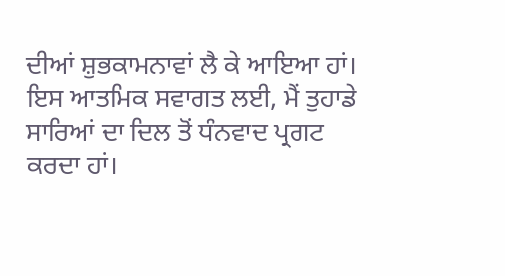ਦੀਆਂ ਸ਼ੁਭਕਾਮਨਾਵਾਂ ਲੈ ਕੇ ਆਇਆ ਹਾਂ। ਇਸ ਆਤਮਿਕ ਸਵਾਗਤ ਲਈ, ਮੈਂ ਤੁਹਾਡੇ ਸਾਰਿਆਂ ਦਾ ਦਿਲ ਤੋਂ ਧੰਨਵਾਦ ਪ੍ਰਗਟ ਕਰਦਾ ਹਾਂ।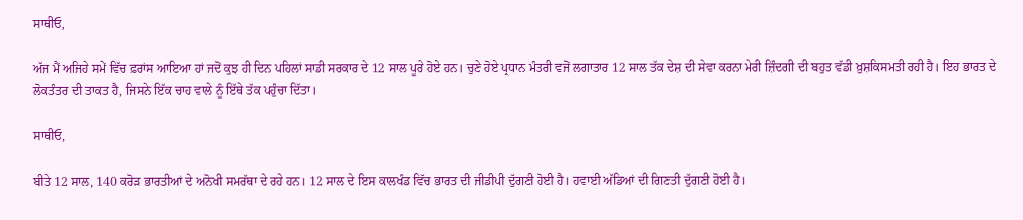ਸਾਥੀਓ,

ਅੱਜ ਮੈਂ ਅਜਿਹੇ ਸਮੇਂ ਵਿੱਚ ਫ਼ਰਾਂਸ ਆਇਆ ਹਾਂ ਜਦੋਂ ਕੁਝ ਹੀ ਦਿਨ ਪਹਿਲਾਂ ਸਾਡੀ ਸਰਕਾਰ ਦੇ 12 ਸਾਲ ਪੂਰੇ ਹੋਏ ਹਨ। ਚੁਣੇ ਹੋਏ ਪ੍ਰਧਾਨ ਮੰਤਰੀ ਵਜੋਂ ਲਗਾਤਾਰ 12 ਸਾਲ ਤੱਕ ਦੇਸ਼ ਦੀ ਸੇਵਾ ਕਰਨਾ ਮੇਰੀ ਜ਼ਿੰਦਗੀ ਦੀ ਬਹੁਤ ਵੱਡੀ ਖ਼ੁਸ਼ਕਿਸਮਤੀ ਰਹੀ ਹੈ। ਇਹ ਭਾਰਤ ਦੇ ਲੋਕਤੰਤਰ ਦੀ ਤਾਕਤ ਹੈ, ਜਿਸਨੇ ਇੱਕ ਚਾਹ ਵਾਲੇ ਨੂੰ ਇੱਥੇ ਤੱਕ ਪਹੁੰਚਾ ਦਿੱਤਾ।

ਸਾਥੀਓ,

ਬੀਤੇ 12 ਸਾਲ, 140 ਕਰੋੜ ਭਾਰਤੀਆਂ ਦੇ ਅਨੋਖੀ ਸਮਰੱਥਾ ਦੇ ਰਹੇ ਹਨ। 12 ਸਾਲ ਦੇ ਇਸ ਕਾਲਖੰਡ ਵਿੱਚ ਭਾਰਤ ਦੀ ਜੀਡੀਪੀ ਦੁੱਗਣੀ ਹੋਈ ਹੈ। ਹਵਾਈ ਅੱਡਿਆਂ ਦੀ ਗਿਣਤੀ ਦੁੱਗਣੀ ਹੋਈ ਹੈ।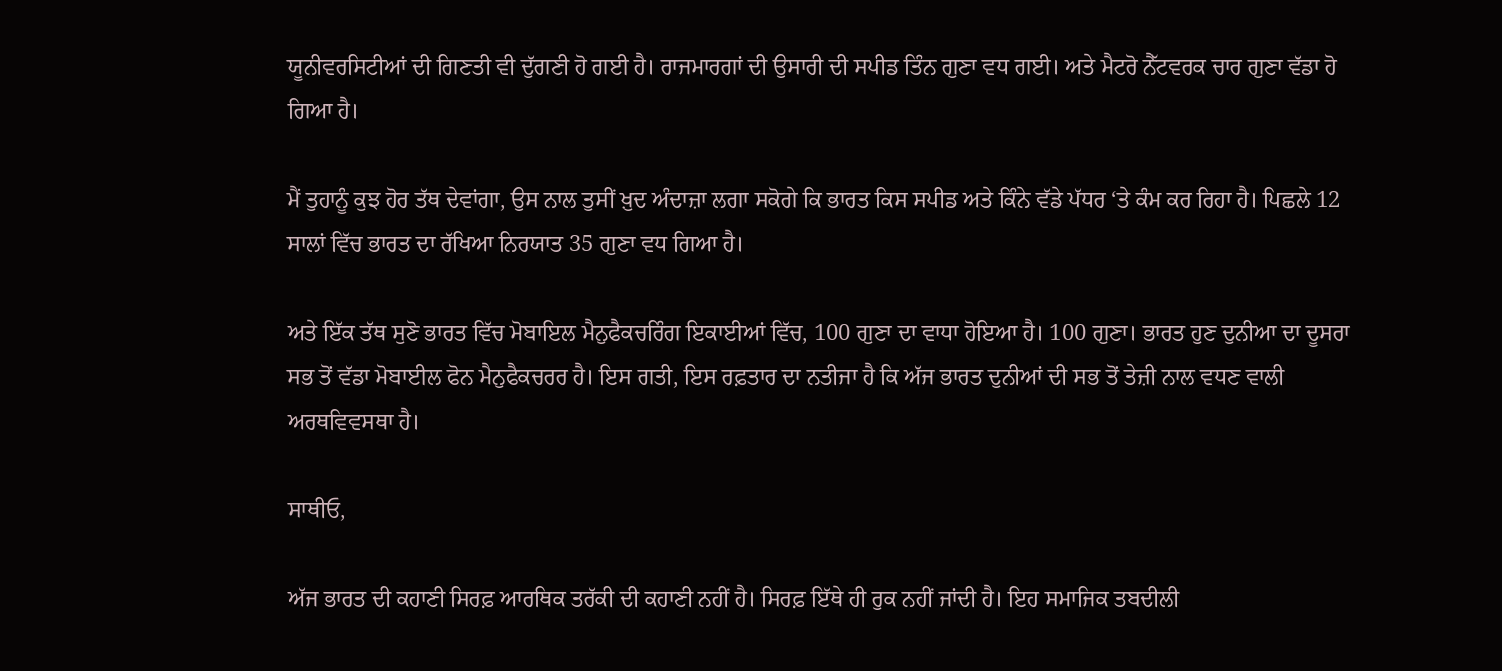ਯੂਨੀਵਰਸਿਟੀਆਂ ਦੀ ਗਿਣਤੀ ਵੀ ਦੁੱਗਣੀ ਹੋ ਗਈ ਹੈ। ਰਾਜਮਾਰਗਾਂ ਦੀ ਉਸਾਰੀ ਦੀ ਸਪੀਡ ਤਿੰਨ ਗੁਣਾ ਵਧ ਗਈ। ਅਤੇ ਮੈਟਰੋ ਨੈੱਟਵਰਕ ਚਾਰ ਗੁਣਾ ਵੱਡਾ ਹੋ ਗਿਆ ਹੈ।

ਮੈਂ ਤੁਹਾਨੂੰ ਕੁਝ ਹੋਰ ਤੱਥ ਦੇਵਾਂਗਾ, ਉਸ ਨਾਲ ਤੁਸੀਂ ਖ਼ੁਦ ਅੰਦਾਜ਼ਾ ਲਗਾ ਸਕੋਗੇ ਕਿ ਭਾਰਤ ਕਿਸ ਸਪੀਡ ਅਤੇ ਕਿੰਨੇ ਵੱਡੇ ਪੱਧਰ ‘ਤੇ ਕੰਮ ਕਰ ਰਿਹਾ ਹੈ। ਪਿਛਲੇ 12 ਸਾਲਾਂ ਵਿੱਚ ਭਾਰਤ ਦਾ ਰੱਖਿਆ ਨਿਰਯਾਤ 35 ਗੁਣਾ ਵਧ ਗਿਆ ਹੈ।

ਅਤੇ ਇੱਕ ਤੱਥ ਸੁਣੋ ਭਾਰਤ ਵਿੱਚ ਮੋਬਾਇਲ ਮੈਨੁਫੈਕਚਰਿੰਗ ਇਕਾਈਆਂ ਵਿੱਚ, 100 ਗੁਣਾ ਦਾ ਵਾਧਾ ਹੋਇਆ ਹੈ। 100 ਗੁਣਾ। ਭਾਰਤ ਹੁਣ ਦੁਨੀਆ ਦਾ ਦੂਸਰਾ ਸਭ ਤੋਂ ਵੱਡਾ ਮੋਬਾਈਲ ਫੋਨ ਮੈਨੁਫੈਕਚਰਰ ਹੈ। ਇਸ ਗਤੀ, ਇਸ ਰਫ਼ਤਾਰ ਦਾ ਨਤੀਜਾ ਹੈ ਕਿ ਅੱਜ ਭਾਰਤ ਦੁਨੀਆਂ ਦੀ ਸਭ ਤੋਂ ਤੇਜ਼ੀ ਨਾਲ ਵਧਣ ਵਾਲੀ ਅਰਥਵਿਵਸਥਾ ਹੈ।

ਸਾਥੀਓ,

ਅੱਜ ਭਾਰਤ ਦੀ ਕਹਾਣੀ ਸਿਰਫ਼ ਆਰਥਿਕ ਤਰੱਕੀ ਦੀ ਕਹਾਣੀ ਨਹੀਂ ਹੈ। ਸਿਰਫ਼ ਇੱਥੇ ਹੀ ਰੁਕ ਨਹੀਂ ਜਾਂਦੀ ਹੈ। ਇਹ ਸਮਾਜਿਕ ਤਬਦੀਲੀ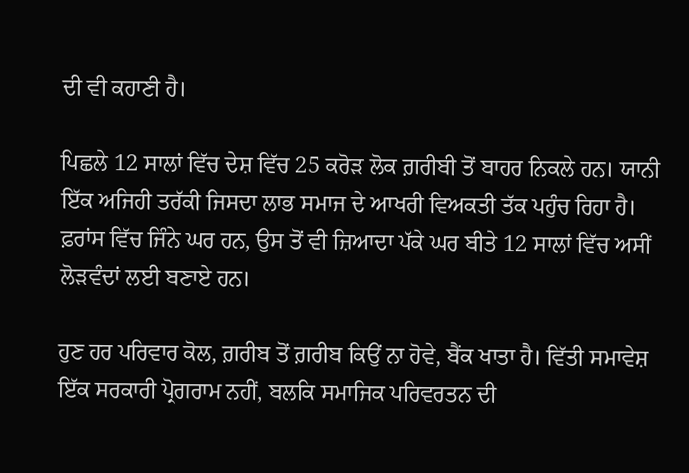ਦੀ ਵੀ ਕਹਾਣੀ ਹੈ।

ਪਿਛਲੇ 12 ਸਾਲਾਂ ਵਿੱਚ ਦੇਸ਼ ਵਿੱਚ 25 ਕਰੋੜ ਲੋਕ ਗ਼ਰੀਬੀ ਤੋਂ ਬਾਹਰ ਨਿਕਲੇ ਹਨ। ਯਾਨੀ ਇੱਕ ਅਜਿਹੀ ਤਰੱਕੀ ਜਿਸਦਾ ਲਾਭ ਸਮਾਜ ਦੇ ਆਖਰੀ ਵਿਅਕਤੀ ਤੱਕ ਪਹੁੰਚ ਰਿਹਾ ਹੈ। ਫ਼ਰਾਂਸ ਵਿੱਚ ਜਿੰਨੇ ਘਰ ਹਨ, ਉਸ ਤੋਂ ਵੀ ਜ਼ਿਆਦਾ ਪੱਕੇ ਘਰ ਬੀਤੇ 12 ਸਾਲਾਂ ਵਿੱਚ ਅਸੀਂ ਲੋੜਵੰਦਾਂ ਲਈ ਬਣਾਏ ਹਨ।

ਹੁਣ ਹਰ ਪਰਿਵਾਰ ਕੋਲ, ਗ਼ਰੀਬ ਤੋਂ ਗ਼ਰੀਬ ਕਿਉਂ ਨਾ ਹੋਵੇ, ਬੈਂਕ ਖਾਤਾ ਹੈ। ਵਿੱਤੀ ਸਮਾਵੇਸ਼ ਇੱਕ ਸਰਕਾਰੀ ਪ੍ਰੋਗਰਾਮ ਨਹੀਂ, ਬਲਕਿ ਸਮਾਜਿਕ ਪਰਿਵਰਤਨ ਦੀ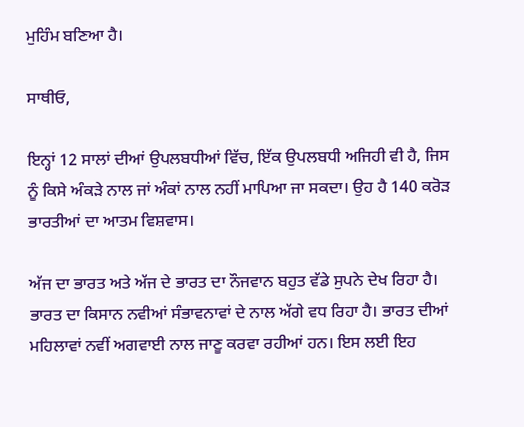ਮੁਹਿੰਮ ਬਣਿਆ ਹੈ।

ਸਾਥੀਓ,

ਇਨ੍ਹਾਂ 12 ਸਾਲਾਂ ਦੀਆਂ ਉਪਲਬਧੀਆਂ ਵਿੱਚ, ਇੱਕ ਉਪਲਬਧੀ ਅਜਿਹੀ ਵੀ ਹੈ, ਜਿਸ ਨੂੰ ਕਿਸੇ ਅੰਕੜੇ ਨਾਲ ਜਾਂ ਅੰਕਾਂ ਨਾਲ ਨਹੀਂ ਮਾਪਿਆ ਜਾ ਸਕਦਾ। ਉਹ ਹੈ 140 ਕਰੋੜ ਭਾਰਤੀਆਂ ਦਾ ਆਤਮ ਵਿਸ਼ਵਾਸ।

ਅੱਜ ਦਾ ਭਾਰਤ ਅਤੇ ਅੱਜ ਦੇ ਭਾਰਤ ਦਾ ਨੌਜਵਾਨ ਬਹੁਤ ਵੱਡੇ ਸੁਪਨੇ ਦੇਖ ਰਿਹਾ ਹੈ। ਭਾਰਤ ਦਾ ਕਿਸਾਨ ਨਵੀਆਂ ਸੰਭਾਵਨਾਵਾਂ ਦੇ ਨਾਲ ਅੱਗੇ ਵਧ ਰਿਹਾ ਹੈ। ਭਾਰਤ ਦੀਆਂ ਮਹਿਲਾਵਾਂ ਨਵੀਂ ਅਗਵਾਈ ਨਾਲ ਜਾਣੂ ਕਰਵਾ ਰਹੀਆਂ ਹਨ। ਇਸ ਲਈ ਇਹ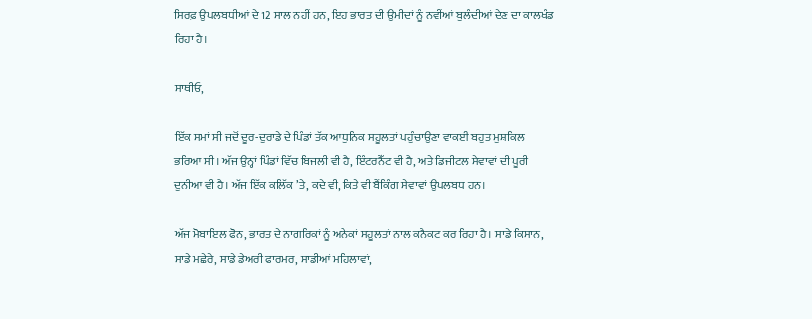ਸਿਰਫ਼ ਉਪਲਬਧੀਆਂ ਦੇ 12 ਸਾਲ ਨਹੀਂ ਹਨ, ਇਹ ਭਾਰਤ ਦੀ ਉਮੀਦਾਂ ਨੂੰ ਨਵੀਂਆਂ ਬੁਲੰਦੀਆਂ ਦੇਣ ਦਾ ਕਾਲਖੰਡ ਰਿਹਾ ਹੈ।

ਸਾਥੀਓ,

ਇੱਕ ਸਮਾਂ ਸੀ ਜਦੋਂ ਦੂਰ-ਦੁਰਾਡੇ ਦੇ ਪਿੰਡਾਂ ਤੱਕ ਆਧੁਨਿਕ ਸਹੂਲਤਾਂ ਪਹੁੰਚਾਉਣਾ ਵਾਕਈ ਬਹੁਤ ਮੁਸ਼ਕਿਲ ਭਰਿਆ ਸੀ। ਅੱਜ ਉਨ੍ਹਾਂ ਪਿੰਡਾਂ ਵਿੱਚ ਬਿਜਲੀ ਵੀ ਹੈ, ਇੰਟਰਨੈੱਟ ਵੀ ਹੈ, ਅਤੇ ਡਿਜੀਟਲ ਸੇਵਾਵਾਂ ਦੀ ਪੂਰੀ ਦੁਨੀਆ ਵੀ ਹੈ। ਅੱਜ ਇੱਕ ਕਲਿੱਕ ’ਤੇ, ਕਦੇ ਵੀ, ਕਿਤੇ ਵੀ ਬੈਂਕਿੰਗ ਸੇਵਾਵਾਂ ਉਪਲਬਧ ਹਨ।

ਅੱਜ ਮੋਬਾਇਲ ਫੋਨ, ਭਾਰਤ ਦੇ ਨਾਗਰਿਕਾਂ ਨੂੰ ਅਨੇਕਾਂ ਸਹੂਲਤਾਂ ਨਾਲ ਕਨੈਕਟ ਕਰ ਰਿਹਾ ਹੈ। ਸਾਡੇ ਕਿਸਾਨ, ਸਾਡੇ ਮਛੇਰੇ, ਸਾਡੇ ਡੇਅਰੀ ਫਾਰਮਰ, ਸਾਡੀਆਂ ਮਹਿਲਾਵਾਂ,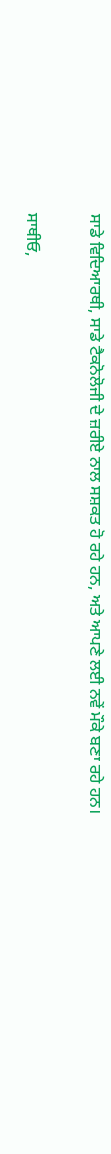ਸਾਡੇ ਵਿਦਿਆਰਥੀ, ਸਾਡੇ ਟੈਕਨੋਲੋਜੀ ਦੇ ਜ਼ਰੀਏ ਨਾਲ ਸਸ਼ਕਤ ਹੋ ਰਹੇ ਹਨ, ਅਤੇ ਆਪਣੇ ਲਈ ਨਵੇਂ ਮੌਕੇ ਬਣਾ ਰਹੇ ਹਨ।

ਸਾਥੀਓ,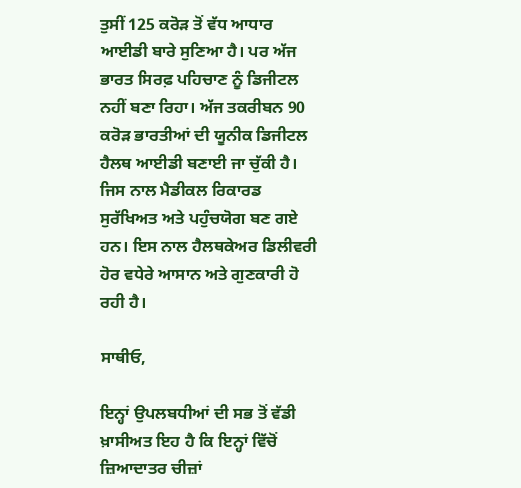ਤੁਸੀਂ 125 ਕਰੋੜ ਤੋਂ ਵੱਧ ਆਧਾਰ ਆਈਡੀ ਬਾਰੇ ਸੁਣਿਆ ਹੈ। ਪਰ ਅੱਜ ਭਾਰਤ ਸਿਰਫ਼ ਪਹਿਚਾਣ ਨੂੰ ਡਿਜੀਟਲ ਨਹੀਂ ਬਣਾ ਰਿਹਾ। ਅੱਜ ਤਕਰੀਬਨ 90 ਕਰੋੜ ਭਾਰਤੀਆਂ ਦੀ ਯੂਨੀਕ ਡਿਜੀਟਲ ਹੈਲਥ ਆਈਡੀ ਬਣਾਈ ਜਾ ਚੁੱਕੀ ਹੈ। ਜਿਸ ਨਾਲ ਮੈਡੀਕਲ ਰਿਕਾਰਡ ਸੁਰੱਖਿਅਤ ਅਤੇ ਪਹੁੰਚਯੋਗ ਬਣ ਗਏ ਹਨ। ਇਸ ਨਾਲ ਹੈਲਥਕੇਅਰ ਡਿਲੀਵਰੀ ਹੋਰ ਵਧੇਰੇ ਆਸਾਨ ਅਤੇ ਗੁਣਕਾਰੀ ਹੋ ਰਹੀ ਹੈ।

ਸਾਥੀਓ,

ਇਨ੍ਹਾਂ ਉਪਲਬਧੀਆਂ ਦੀ ਸਭ ਤੋਂ ਵੱਡੀ ਖ਼ਾਸੀਅਤ ਇਹ ਹੈ ਕਿ ਇਨ੍ਹਾਂ ਵਿੱਚੋਂ ਜ਼ਿਆਦਾਤਰ ਚੀਜ਼ਾਂ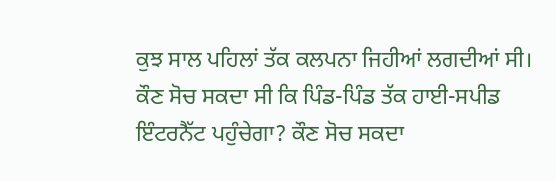ਕੁਝ ਸਾਲ ਪਹਿਲਾਂ ਤੱਕ ਕਲਪਨਾ ਜਿਹੀਆਂ ਲਗਦੀਆਂ ਸੀ। ਕੌਣ ਸੋਚ ਸਕਦਾ ਸੀ ਕਿ ਪਿੰਡ-ਪਿੰਡ ਤੱਕ ਹਾਈ-ਸਪੀਡ ਇੰਟਰਨੈੱਟ ਪਹੁੰਚੇਗਾ? ਕੌਣ ਸੋਚ ਸਕਦਾ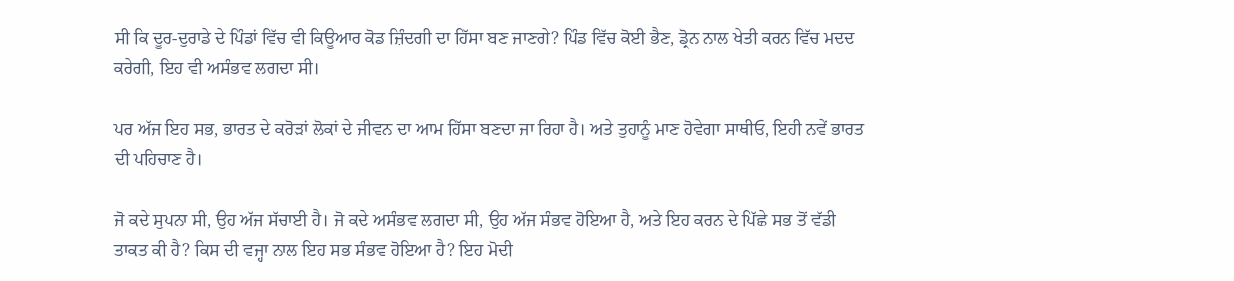ਸੀ ਕਿ ਦੂਰ-ਦੁਰਾਡੇ ਦੇ ਪਿੰਡਾਂ ਵਿੱਚ ਵੀ ਕਿਊਆਰ ਕੋਡ ਜ਼ਿੰਦਗੀ ਦਾ ਹਿੱਸਾ ਬਣ ਜਾਣਗੇ? ਪਿੰਡ ਵਿੱਚ ਕੋਈ ਭੈਣ, ਡ੍ਰੋਨ ਨਾਲ ਖੇਤੀ ਕਰਨ ਵਿੱਚ ਮਦਦ ਕਰੇਗੀ, ਇਹ ਵੀ ਅਸੰਭਵ ਲਗਦਾ ਸੀ।

ਪਰ ਅੱਜ ਇਹ ਸਭ, ਭਾਰਤ ਦੇ ਕਰੋੜਾਂ ਲੋਕਾਂ ਦੇ ਜੀਵਨ ਦਾ ਆਮ ਹਿੱਸਾ ਬਣਦਾ ਜਾ ਰਿਹਾ ਹੈ। ਅਤੇ ਤੁਹਾਨੂੰ ਮਾਣ ਹੋਵੇਗਾ ਸਾਥੀਓ, ਇਹੀ ਨਵੇਂ ਭਾਰਤ ਦੀ ਪਹਿਚਾਣ ਹੈ।

ਜੋ ਕਦੇ ਸੁਪਨਾ ਸੀ, ਉਹ ਅੱਜ ਸੱਚਾਈ ਹੈ। ਜੋ ਕਦੇ ਅਸੰਭਵ ਲਗਦਾ ਸੀ, ਉਹ ਅੱਜ ਸੰਭਵ ਹੋਇਆ ਹੈ, ਅਤੇ ਇਹ ਕਰਨ ਦੇ ਪਿੱਛੇ ਸਭ ਤੋਂ ਵੱਡੀ ਤਾਕਤ ਕੀ ਹੈ? ਕਿਸ ਦੀ ਵਜ੍ਹਾ ਨਾਲ ਇਹ ਸਭ ਸੰਭਵ ਹੋਇਆ ਹੈ? ਇਹ ਮੋਦੀ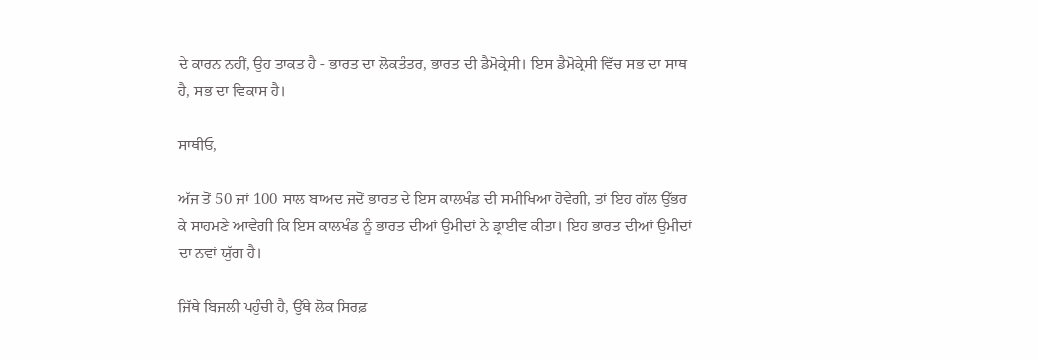ਦੇ ਕਾਰਨ ਨਹੀਂ, ਉਹ ਤਾਕਤ ਹੈ - ਭਾਰਤ ਦਾ ਲੋਕਤੰਤਰ, ਭਾਰਤ ਦੀ ਡੈਮੋਕ੍ਰੇਸੀ। ਇਸ ਡੈਮੋਕ੍ਰੇਸੀ ਵਿੱਚ ਸਭ ਦਾ ਸਾਥ ਹੈ, ਸਭ ਦਾ ਵਿਕਾਸ ਹੈ।

ਸਾਥੀਓ,

ਅੱਜ ਤੋਂ 50 ਜਾਂ 100 ਸਾਲ ਬਾਅਦ ਜਦੋਂ ਭਾਰਤ ਦੇ ਇਸ ਕਾਲਖੰਡ ਦੀ ਸਮੀਖਿਆ ਹੋਵੇਗੀ, ਤਾਂ ਇਹ ਗੱਲ ਉੱਭਰ ਕੇ ਸਾਹਮਣੇ ਆਵੇਗੀ ਕਿ ਇਸ ਕਾਲਖੰਡ ਨੂੰ ਭਾਰਤ ਦੀਆਂ ਉਮੀਦਾਂ ਨੇ ਡ੍ਰਾਈਵ ਕੀਤਾ। ਇਹ ਭਾਰਤ ਦੀਆਂ ਉਮੀਦਾਂ ਦਾ ਨਵਾਂ ਯੁੱਗ ਹੈ।

ਜਿੱਥੇ ਬਿਜਲੀ ਪਹੁੰਚੀ ਹੈ, ਉੱਥੇ ਲੋਕ ਸਿਰਫ਼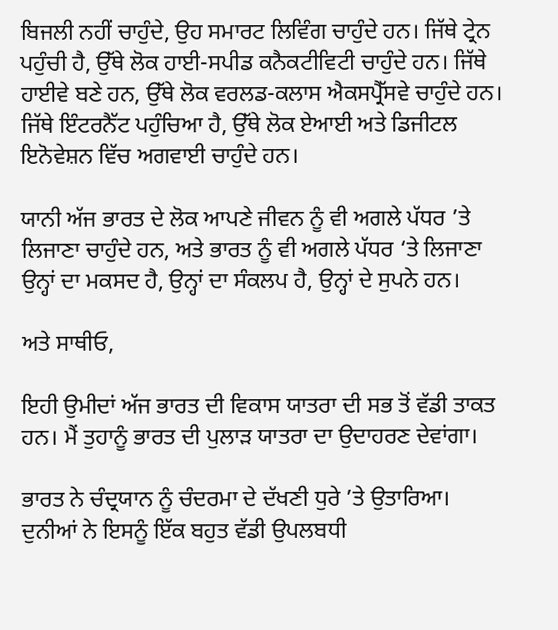ਬਿਜਲੀ ਨਹੀਂ ਚਾਹੁੰਦੇ, ਉਹ ਸਮਾਰਟ ਲਿਵਿੰਗ ਚਾਹੁੰਦੇ ਹਨ। ਜਿੱਥੇ ਟ੍ਰੇਨ ਪਹੁੰਚੀ ਹੈ, ਉੱਥੇ ਲੋਕ ਹਾਈ-ਸਪੀਡ ਕਨੈਕਟੀਵਿਟੀ ਚਾਹੁੰਦੇ ਹਨ। ਜਿੱਥੇ ਹਾਈਵੇ ਬਣੇ ਹਨ, ਉੱਥੇ ਲੋਕ ਵਰਲਡ-ਕਲਾਸ ਐਕਸਪ੍ਰੈੱਸਵੇ ਚਾਹੁੰਦੇ ਹਨ। ਜਿੱਥੇ ਇੰਟਰਨੈੱਟ ਪਹੁੰਚਿਆ ਹੈ, ਉੱਥੇ ਲੋਕ ਏਆਈ ਅਤੇ ਡਿਜੀਟਲ ਇਨੋਵੇਸ਼ਨ ਵਿੱਚ ਅਗਵਾਈ ਚਾਹੁੰਦੇ ਹਨ।

ਯਾਨੀ ਅੱਜ ਭਾਰਤ ਦੇ ਲੋਕ ਆਪਣੇ ਜੀਵਨ ਨੂੰ ਵੀ ਅਗਲੇ ਪੱਧਰ ’ਤੇ ਲਿਜਾਣਾ ਚਾਹੁੰਦੇ ਹਨ, ਅਤੇ ਭਾਰਤ ਨੂੰ ਵੀ ਅਗਲੇ ਪੱਧਰ ‘ਤੇ ਲਿਜਾਣਾ ਉਨ੍ਹਾਂ ਦਾ ਮਕਸਦ ਹੈ, ਉਨ੍ਹਾਂ ਦਾ ਸੰਕਲਪ ਹੈ, ਉਨ੍ਹਾਂ ਦੇ ਸੁਪਨੇ ਹਨ।

ਅਤੇ ਸਾਥੀਓ,

ਇਹੀ ਉਮੀਦਾਂ ਅੱਜ ਭਾਰਤ ਦੀ ਵਿਕਾਸ ਯਾਤਰਾ ਦੀ ਸਭ ਤੋਂ ਵੱਡੀ ਤਾਕਤ ਹਨ। ਮੈਂ ਤੁਹਾਨੂੰ ਭਾਰਤ ਦੀ ਪੁਲਾੜ ਯਾਤਰਾ ਦਾ ਉਦਾਹਰਣ ਦੇਵਾਂਗਾ।

ਭਾਰਤ ਨੇ ਚੰਦ੍ਰਯਾਨ ਨੂੰ ਚੰਦਰਮਾ ਦੇ ਦੱਖਣੀ ਧੁਰੇ ’ਤੇ ਉਤਾਰਿਆ। ਦੁਨੀਆਂ ਨੇ ਇਸਨੂੰ ਇੱਕ ਬਹੁਤ ਵੱਡੀ ਉਪਲਬਧੀ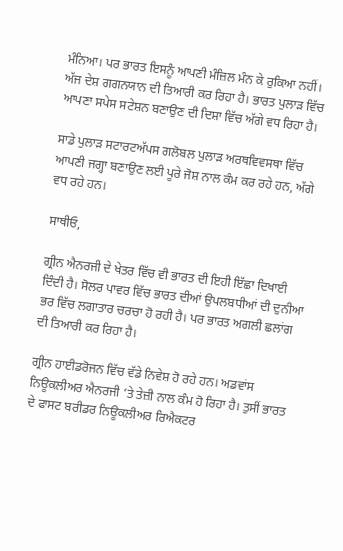ਮੰਨਿਆ। ਪਰ ਭਾਰਤ ਇਸਨੂੰ ਆਪਣੀ ਮੰਜ਼ਿਲ ਮੰਨ ਕੇ ਰੁਕਿਆ ਨਹੀਂ। ਅੱਜ ਦੇਸ਼ ਗਗਨਯਾਨ ਦੀ ਤਿਆਰੀ ਕਰ ਰਿਹਾ ਹੈ। ਭਾਰਤ ਪੁਲਾੜ ਵਿੱਚ ਆਪਣਾ ਸਪੇਸ ਸਟੇਸ਼ਨ ਬਣਾਉਣ ਦੀ ਦਿਸ਼ਾ ਵਿੱਚ ਅੱਗੇ ਵਧ ਰਿਹਾ ਹੈ।

ਸਾਡੇ ਪੁਲਾੜ ਸਟਾਰਟਅੱਪਸ ਗਲੋਬਲ ਪੁਲਾੜ ਅਰਥਵਿਵਸਥਾ ਵਿੱਚ ਆਪਣੀ ਜਗ੍ਹਾ ਬਣਾਉਣ ਲਈ ਪੂਰੇ ਜੋਸ਼ ਨਾਲ ਕੰਮ ਕਰ ਰਹੇ ਹਨ, ਅੱਗੇ ਵਧ ਰਹੇ ਹਨ।

ਸਾਥੀਓ,

ਗ੍ਰੀਨ ਐਨਰਜੀ ਦੇ ਖੇਤਰ ਵਿੱਚ ਵੀ ਭਾਰਤ ਦੀ ਇਹੀ ਇੱਛਾ ਦਿਖਾਈ ਦਿੰਦੀ ਹੈ। ਸੋਲਰ ਪਾਵਰ ਵਿੱਚ ਭਾਰਤ ਦੀਆਂ ਉਪਲਬਧੀਆਂ ਦੀ ਦੁਨੀਆ ਭਰ ਵਿੱਚ ਲਗਾਤਾਰ ਚਰਚਾ ਹੋ ਰਹੀ ਹੈ। ਪਰ ਭਾਰਤ ਅਗਲੀ ਛਲਾਂਗ ਦੀ ਤਿਆਰੀ ਕਰ ਰਿਹਾ ਹੈ।

ਗ੍ਰੀਨ ਹਾਈਡਰੋਜਨ ਵਿੱਚ ਵੱਡੇ ਨਿਵੇਸ਼ ਹੋ ਰਹੇ ਹਨ। ਅਡਵਾਂਸ ਨਿਊਕਲੀਅਰ ਐਨਰਜੀ ’ਤੇ ਤੇਜ਼ੀ ਨਾਲ ਕੰਮ ਹੋ ਰਿਹਾ ਹੈ। ਤੁਸੀਂ ਭਾਰਤ ਦੇ ਫਾਸਟ ਬਰੀਡਰ ਨਿਊਕਲੀਅਰ ਰਿਐਕਟਰ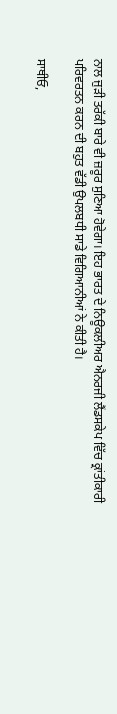ਨਾਲ ਜੁੜੀ ਤਰੱਕੀ ਬਾਰੇ ਵੀ ਜ਼ਰੂਰ ਸੁਣਿਆ ਹੋਵੇਗਾ। ਇਹ ਭਾਰਤ ਦੇ ਨਿਊਕਲੀਅਰ ਐਨਰਜੀ ਲੈਂਡਸਕੇਪ ਵਿੱਚ ਕ੍ਰਾਂਤੀਕਾਰੀ ਪਰਿਵਰਤਨ ਕਰਨ ਦੀ ਬਹੁਤ ਵੱਡੀ ਉਪਲਬਧੀ ਸਾਡੇ ਵਿਗਿਆਨੀਆਂ ਨੇ ਕੀਤੀ ਹੈ।

ਸਾਥੀਓ,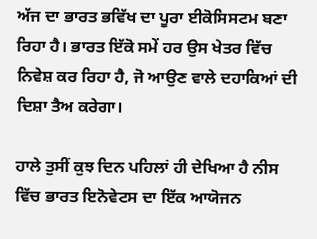ਅੱਜ ਦਾ ਭਾਰਤ ਭਵਿੱਖ ਦਾ ਪੂਰਾ ਈਕੋਸਿਸਟਮ ਬਣਾ ਰਿਹਾ ਹੈ। ਭਾਰਤ ਇੱਕੋ ਸਮੇਂ ਹਰ ਉਸ ਖੇਤਰ ਵਿੱਚ ਨਿਵੇਸ਼ ਕਰ ਰਿਹਾ ਹੈ, ਜੋ ਆਉਣ ਵਾਲੇ ਦਹਾਕਿਆਂ ਦੀ ਦਿਸ਼ਾ ਤੈਅ ਕਰੇਗਾ।

ਹਾਲੇ ਤੁਸੀਂ ਕੁਝ ਦਿਨ ਪਹਿਲਾਂ ਹੀ ਦੇਖਿਆ ਹੈ ਨੀਸ ਵਿੱਚ ਭਾਰਤ ਇਨੋਵੇਟਸ ਦਾ ਇੱਕ ਆਯੋਜਨ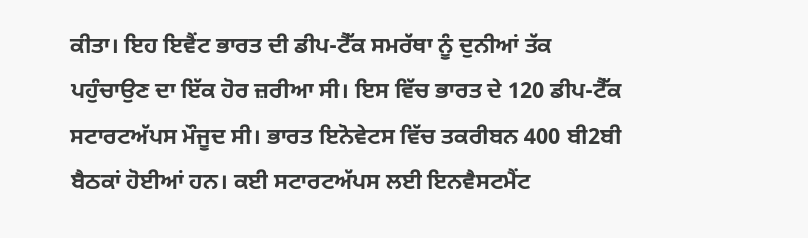ਕੀਤਾ। ਇਹ ਇਵੈਂਟ ਭਾਰਤ ਦੀ ਡੀਪ-ਟੈੱਕ ਸਮਰੱਥਾ ਨੂੰ ਦੁਨੀਆਂ ਤੱਕ ਪਹੁੰਚਾਉਣ ਦਾ ਇੱਕ ਹੋਰ ਜ਼ਰੀਆ ਸੀ। ਇਸ ਵਿੱਚ ਭਾਰਤ ਦੇ 120 ਡੀਪ-ਟੈੱਕ ਸਟਾਰਟਅੱਪਸ ਮੌਜੂਦ ਸੀ। ਭਾਰਤ ਇਨੋਵੇਟਸ ਵਿੱਚ ਤਕਰੀਬਨ 400 ਬੀ2ਬੀ ਬੈਠਕਾਂ ਹੋਈਆਂ ਹਨ। ਕਈ ਸਟਾਰਟਅੱਪਸ ਲਈ ਇਨਵੈਸਟਮੈਂਟ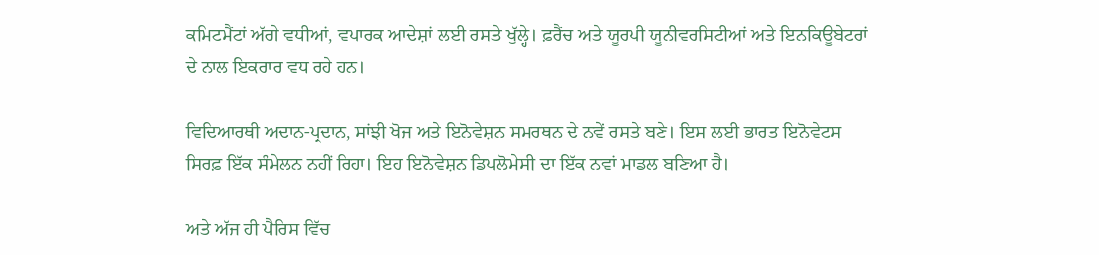ਕਮਿਟਮੈਂਟਾਂ ਅੱਗੇ ਵਧੀਆਂ, ਵਪਾਰਕ ਆਦੇਸ਼ਾਂ ਲਈ ਰਸਤੇ ਖੁੱਲ੍ਹੇ। ਫ਼ਰੈਂਚ ਅਤੇ ਯੂਰਪੀ ਯੂਨੀਵਰਸਿਟੀਆਂ ਅਤੇ ਇਨਕਿਊਬੇਟਰਾਂ ਦੇ ਨਾਲ ਇਕਰਾਰ ਵਧ ਰਹੇ ਹਨ।

ਵਿਦਿਆਰਥੀ ਅਦਾਨ-ਪ੍ਰਦਾਨ, ਸਾਂਝੀ ਖੋਜ ਅਤੇ ਇਨੋਵੇਸ਼ਨ ਸਮਰਥਨ ਦੇ ਨਵੇਂ ਰਸਤੇ ਬਣੇ। ਇਸ ਲਈ ਭਾਰਤ ਇਨੋਵੇਟਸ ਸਿਰਫ਼ ਇੱਕ ਸੰਮੇਲਨ ਨਹੀਂ ਰਿਹਾ। ਇਹ ਇਨੋਵੇਸ਼ਨ ਡਿਪਲੋਮੇਸੀ ਦਾ ਇੱਕ ਨਵਾਂ ਮਾਡਲ ਬਣਿਆ ਹੈ।

ਅਤੇ ਅੱਜ ਹੀ ਪੈਰਿਸ ਵਿੱਚ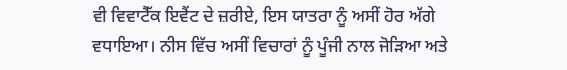ਵੀ ਵਿਵਾਟੈੱਕ ਇਵੈਂਟ ਦੇ ਜ਼ਰੀਏ, ਇਸ ਯਾਤਰਾ ਨੂੰ ਅਸੀਂ ਹੋਰ ਅੱਗੇ ਵਧਾਇਆ। ਨੀਸ ਵਿੱਚ ਅਸੀਂ ਵਿਚਾਰਾਂ ਨੂੰ ਪੂੰਜੀ ਨਾਲ ਜੋੜਿਆ ਅਤੇ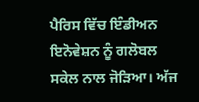ਪੈਰਿਸ ਵਿੱਚ ਇੰਡੀਅਨ ਇਨੋਵੇਸ਼ਨ ਨੂੰ ਗਲੋਬਲ ਸਕੇਲ ਨਾਲ ਜੋੜਿਆ। ਅੱਜ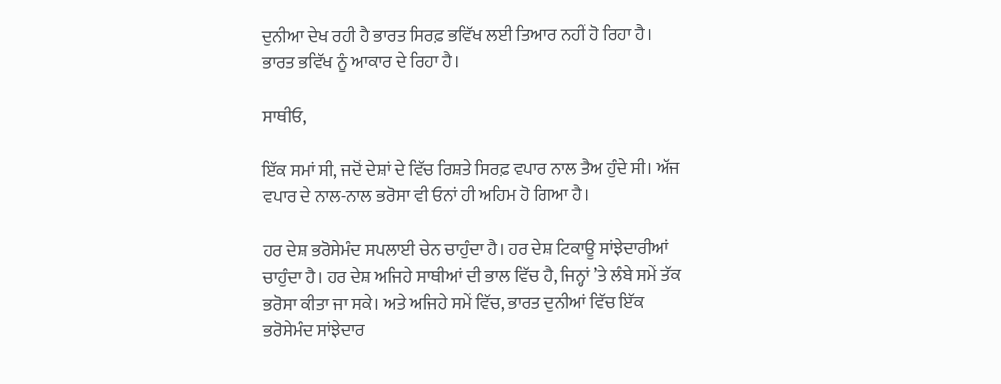ਦੁਨੀਆ ਦੇਖ ਰਹੀ ਹੈ ਭਾਰਤ ਸਿਰਫ਼ ਭਵਿੱਖ ਲਈ ਤਿਆਰ ਨਹੀਂ ਹੋ ਰਿਹਾ ਹੈ। ਭਾਰਤ ਭਵਿੱਖ ਨੂੰ ਆਕਾਰ ਦੇ ਰਿਹਾ ਹੈ।

ਸਾਥੀਓ,

ਇੱਕ ਸਮਾਂ ਸੀ, ਜਦੋਂ ਦੇਸ਼ਾਂ ਦੇ ਵਿੱਚ ਰਿਸ਼ਤੇ ਸਿਰਫ਼ ਵਪਾਰ ਨਾਲ ਤੈਅ ਹੁੰਦੇ ਸੀ। ਅੱਜ ਵਪਾਰ ਦੇ ਨਾਲ-ਨਾਲ ਭਰੋਸਾ ਵੀ ਓਨਾਂ ਹੀ ਅਹਿਮ ਹੋ ਗਿਆ ਹੈ।

ਹਰ ਦੇਸ਼ ਭਰੋਸੇਮੰਦ ਸਪਲਾਈ ਚੇਨ ਚਾਹੁੰਦਾ ਹੈ। ਹਰ ਦੇਸ਼ ਟਿਕਾਊ ਸਾਂਝੇਦਾਰੀਆਂ ਚਾਹੁੰਦਾ ਹੈ। ਹਰ ਦੇਸ਼ ਅਜਿਹੇ ਸਾਥੀਆਂ ਦੀ ਭਾਲ ਵਿੱਚ ਹੈ, ਜਿਨ੍ਹਾਂ ’ਤੇ ਲੰਬੇ ਸਮੇਂ ਤੱਕ ਭਰੋਸਾ ਕੀਤਾ ਜਾ ਸਕੇ। ਅਤੇ ਅਜਿਹੇ ਸਮੇਂ ਵਿੱਚ, ਭਾਰਤ ਦੁਨੀਆਂ ਵਿੱਚ ਇੱਕ ਭਰੋਸੇਮੰਦ ਸਾਂਝੇਦਾਰ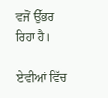ਵਜੋਂ ਉੱਭਰ ਰਿਹਾ ਹੈ।

ਏਵੀਆਂ ਵਿੱਚ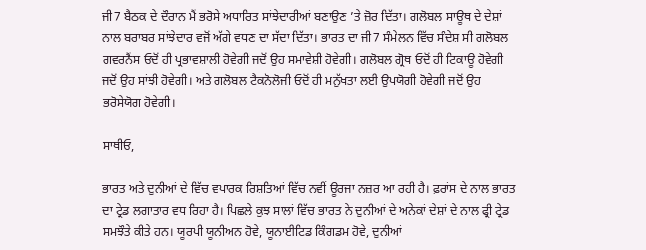ਜੀ7 ਬੈਠਕ ਦੇ ਦੌਰਾਨ ਮੈਂ ਭਰੋਸੇ ਅਧਾਰਿਤ ਸਾਂਝੇਦਾਰੀਆਂ ਬਣਾਉਣ ’ਤੇ ਜ਼ੋਰ ਦਿੱਤਾ। ਗਲੋਬਲ ਸਾਊਥ ਦੇ ਦੇਸ਼ਾਂ ਨਾਲ ਬਰਾਬਰ ਸਾਂਝੇਦਾਰ ਵਜੋਂ ਅੱਗੇ ਵਧਣ ਦਾ ਸੱਦਾ ਦਿੱਤਾ। ਭਾਰਤ ਦਾ ਜੀ7 ਸੰਮੇਲਨ ਵਿੱਚ ਸੰਦੇਸ਼ ਸੀ ਗਲੋਬਲ ਗਵਰਨੈਂਸ ਓਦੋਂ ਹੀ ਪ੍ਰਭਾਵਸ਼ਾਲੀ ਹੋਵੇਗੀ ਜਦੋਂ ਉਹ ਸਮਾਵੇਸ਼ੀ ਹੋਵੇਗੀ। ਗਲੋਬਲ ਗ੍ਰੋਥ ਓਦੋਂ ਹੀ ਟਿਕਾਊ ਹੋਵੇਗੀ ਜਦੋਂ ਉਹ ਸਾਂਝੀ ਹੋਵੇਗੀ। ਅਤੇ ਗਲੋਬਲ ਟੈਕਨੋਲੋਜੀ ਓਦੋਂ ਹੀ ਮਨੁੱਖਤਾ ਲਈ ਉਪਯੋਗੀ ਹੋਵੇਗੀ ਜਦੋਂ ਉਹ ਭਰੋਸੇਯੋਗ ਹੋਵੇਗੀ।

ਸਾਥੀਓ,

ਭਾਰਤ ਅਤੇ ਦੁਨੀਆਂ ਦੇ ਵਿੱਚ ਵਪਾਰਕ ਰਿਸ਼ਤਿਆਂ ਵਿੱਚ ਨਵੀਂ ਊਰਜਾ ਨਜ਼ਰ ਆ ਰਹੀ ਹੈ। ਫ਼ਰਾਂਸ ਦੇ ਨਾਲ ਭਾਰਤ ਦਾ ਟ੍ਰੇਡ ਲਗਾਤਾਰ ਵਧ ਰਿਹਾ ਹੈ। ਪਿਛਲੇ ਕੁਝ ਸਾਲਾਂ ਵਿੱਚ ਭਾਰਤ ਨੇ ਦੁਨੀਆਂ ਦੇ ਅਨੇਕਾਂ ਦੇਸ਼ਾਂ ਦੇ ਨਾਲ ਫ੍ਰੀ ਟ੍ਰੇਡ ਸਮਝੌਤੇ ਕੀਤੇ ਹਨ। ਯੂਰਪੀ ਯੂਨੀਅਨ ਹੋਵੇ, ਯੂਨਾਈਟਿਡ ਕਿੰਗਡਮ ਹੋਵੇ, ਦੁਨੀਆਂ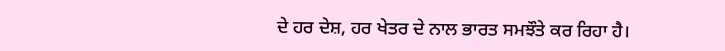ਦੇ ਹਰ ਦੇਸ਼, ਹਰ ਖੇਤਰ ਦੇ ਨਾਲ ਭਾਰਤ ਸਮਝੌਤੇ ਕਰ ਰਿਹਾ ਹੈ।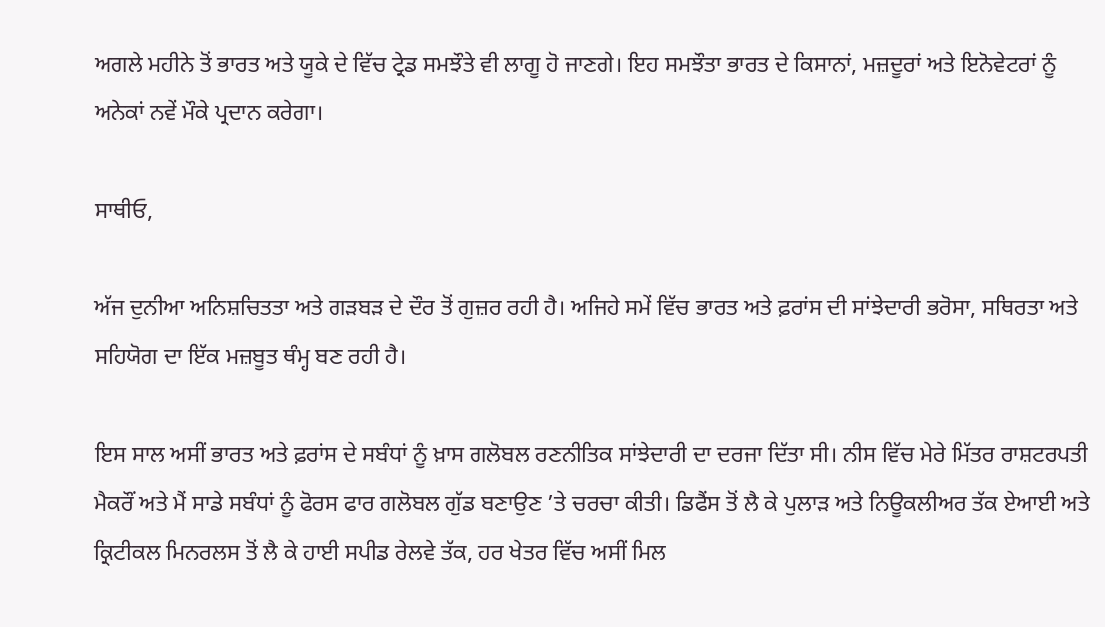ਅਗਲੇ ਮਹੀਨੇ ਤੋਂ ਭਾਰਤ ਅਤੇ ਯੂਕੇ ਦੇ ਵਿੱਚ ਟ੍ਰੇਡ ਸਮਝੌਤੇ ਵੀ ਲਾਗੂ ਹੋ ਜਾਣਗੇ। ਇਹ ਸਮਝੌਤਾ ਭਾਰਤ ਦੇ ਕਿਸਾਨਾਂ, ਮਜ਼ਦੂਰਾਂ ਅਤੇ ਇਨੋਵੇਟਰਾਂ ਨੂੰ ਅਨੇਕਾਂ ਨਵੇਂ ਮੌਕੇ ਪ੍ਰਦਾਨ ਕਰੇਗਾ।

ਸਾਥੀਓ,

ਅੱਜ ਦੁਨੀਆ ਅਨਿਸ਼ਚਿਤਤਾ ਅਤੇ ਗੜਬੜ ਦੇ ਦੌਰ ਤੋਂ ਗੁਜ਼ਰ ਰਹੀ ਹੈ। ਅਜਿਹੇ ਸਮੇਂ ਵਿੱਚ ਭਾਰਤ ਅਤੇ ਫ਼ਰਾਂਸ ਦੀ ਸਾਂਝੇਦਾਰੀ ਭਰੋਸਾ, ਸਥਿਰਤਾ ਅਤੇ ਸਹਿਯੋਗ ਦਾ ਇੱਕ ਮਜ਼ਬੂਤ ਥੰਮ੍ਹ ਬਣ ਰਹੀ ਹੈ।

ਇਸ ਸਾਲ ਅਸੀਂ ਭਾਰਤ ਅਤੇ ਫ਼ਰਾਂਸ ਦੇ ਸਬੰਧਾਂ ਨੂੰ ਖ਼ਾਸ ਗਲੋਬਲ ਰਣਨੀਤਿਕ ਸਾਂਝੇਦਾਰੀ ਦਾ ਦਰਜਾ ਦਿੱਤਾ ਸੀ। ਨੀਸ ਵਿੱਚ ਮੇਰੇ ਮਿੱਤਰ ਰਾਸ਼ਟਰਪਤੀ ਮੈਕਰੌਂ ਅਤੇ ਮੈਂ ਸਾਡੇ ਸਬੰਧਾਂ ਨੂੰ ਫੋਰਸ ਫਾਰ ਗਲੋਬਲ ਗੁੱਡ ਬਣਾਉਣ ’ਤੇ ਚਰਚਾ ਕੀਤੀ। ਡਿਫੈਂਸ ਤੋਂ ਲੈ ਕੇ ਪੁਲਾੜ ਅਤੇ ਨਿਊਕਲੀਅਰ ਤੱਕ ਏਆਈ ਅਤੇ ਕ੍ਰਿਟੀਕਲ ਮਿਨਰਲਸ ਤੋਂ ਲੈ ਕੇ ਹਾਈ ਸਪੀਡ ਰੇਲਵੇ ਤੱਕ, ਹਰ ਖੇਤਰ ਵਿੱਚ ਅਸੀਂ ਮਿਲ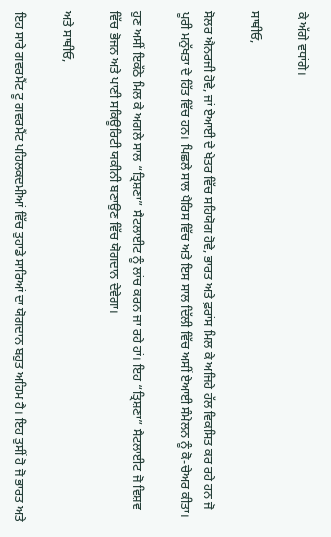ਕੇ ਅੱਗੇ ਵਧਾਂਗੇ।

ਸਾਥੀਓ,

ਸੋਲਰ ਐਨਰਜੀ ਹੋਵੇ, ਜਾਂ ਏਆਈ ਦੇ ਖੇਤਰ ਵਿੱਚ ਸਹਿਯੋਗ ਹੋਵੇ, ਭਾਰਤ ਅਤੇ ਫ਼ਰਾਂਸ ਮਿਲ ਕੇ ਅਜਿਹੇ ਹੱਲ ਵਿਕਸਿਤ ਕਰ ਰਹੇ ਹਨ ਜੋ ਪੂਰੀ ਮਨੁੱਖਤਾ ਦੇ ਹਿੱਤ ਵਿੱਚ ਹਨ। ਪਿਛਲੇ ਸਾਲ ਪੈਰਿਸ ਵਿੱਚ ਅਤੇ ਇਸ ਸਾਲ ਦਿੱਲੀ ਵਿੱਚ ਅਸੀਂ ਏਆਈ ਸੰਮੇਲਨ ਨੂੰ ਕੋ-ਚੇਅਰ ਕੀਤਾ।

ਹੁਣ ਅਸੀਂ ਇਕੱਠੇ ਮਿਲ ਕੇ ਅਗਲੇ ਸਾਲ “ਤ੍ਰਿਸ਼ਣਾ” ਸੈਟਲਾਈਟ ਨੂੰ ਲਾਂਚ ਕਰਨ ਜਾ ਰਹੇ ਹਾਂ। ਇਹ “ਤ੍ਰਿਸ਼ਣਾ” ਸੈਟਲਾਈਟ ਜੋ ਵਿਸ਼ਵ ਵਿੱਚ ਭੋਜਨ ਅਤੇ ਪਾਣੀ ਸਕਿਊਰਿਟੀ ਯਕੀਨੀ ਬਣਾਉਣ ਵਿੱਚ ਯੋਗਦਾਨ ਦੇਵੇਗਾ।

ਅਤੇ ਸਾਥੀਓ,

ਇਹ ਸਾਰੇ ਗਵਰਮੈਂਟ ਟੂ ਗਵਰਮੈਂਟ ਪਹਿਲਕਦਮੀਆਂ ਵਿੱਚ ਤੁਹਾਡੇ ਸਾਰਿਆਂ ਦਾ ਯੋਗਦਾਨ ਬਹੁਤ ਅਹਿਮ ਹੈ। ਇਹ ਤੁਸੀਂ ਹੋ ਜੋ ਭਾਰਤ ਅਤੇ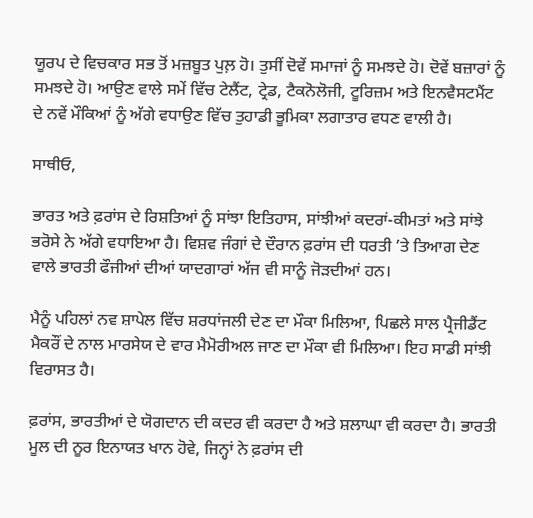ਯੂਰਪ ਦੇ ਵਿਚਕਾਰ ਸਭ ਤੋਂ ਮਜ਼ਬੂਤ ਪੁਲ਼ ਹੋ। ਤੁਸੀਂ ਦੋਵੇਂ ਸਮਾਜਾਂ ਨੂੰ ਸਮਝਦੇ ਹੋ। ਦੋਵੇਂ ਬਜ਼ਾਰਾਂ ਨੂੰ ਸਮਝਦੇ ਹੋ। ਆਉਣ ਵਾਲੇ ਸਮੇਂ ਵਿੱਚ ਟੇਲੈਂਟ, ਟ੍ਰੇਡ, ਟੈਕਨੋਲੋਜੀ, ਟੂਰਿਜ਼ਮ ਅਤੇ ਇਨਵੈਸਟਮੈਂਟ ਦੇ ਨਵੇਂ ਮੌਕਿਆਂ ਨੂੰ ਅੱਗੇ ਵਧਾਉਣ ਵਿੱਚ ਤੁਹਾਡੀ ਭੂਮਿਕਾ ਲਗਾਤਾਰ ਵਧਣ ਵਾਲੀ ਹੈ।

ਸਾਥੀਓ,

ਭਾਰਤ ਅਤੇ ਫ਼ਰਾਂਸ ਦੇ ਰਿਸ਼ਤਿਆਂ ਨੂੰ ਸਾਂਝਾ ਇਤਿਹਾਸ, ਸਾਂਝੀਆਂ ਕਦਰਾਂ-ਕੀਮਤਾਂ ਅਤੇ ਸਾਂਝੇ ਭਰੋਸੇ ਨੇ ਅੱਗੇ ਵਧਾਇਆ ਹੈ। ਵਿਸ਼ਵ ਜੰਗਾਂ ਦੇ ਦੌਰਾਨ ਫ਼ਰਾਂਸ ਦੀ ਧਰਤੀ ’ਤੇ ਤਿਆਗ ਦੇਣ ਵਾਲੇ ਭਾਰਤੀ ਫੌਜੀਆਂ ਦੀਆਂ ਯਾਦਗਾਰਾਂ ਅੱਜ ਵੀ ਸਾਨੂੰ ਜੋੜਦੀਆਂ ਹਨ।

ਮੈਨੂੰ ਪਹਿਲਾਂ ਨਵ ਸ਼ਾਪੇਲ ਵਿੱਚ ਸ਼ਰਧਾਂਜਲੀ ਦੇਣ ਦਾ ਮੌਕਾ ਮਿਲਿਆ, ਪਿਛਲੇ ਸਾਲ ਪ੍ਰੈਜੀਡੈਂਟ ਮੈਕਰੌਂ ਦੇ ਨਾਲ ਮਾਰਸੇਯ ਦੇ ਵਾਰ ਮੈਮੋਰੀਅਲ ਜਾਣ ਦਾ ਮੌਕਾ ਵੀ ਮਿਲਿਆ। ਇਹ ਸਾਡੀ ਸਾਂਝੀ ਵਿਰਾਸਤ ਹੈ।

ਫ਼ਰਾਂਸ, ਭਾਰਤੀਆਂ ਦੇ ਯੋਗਦਾਨ ਦੀ ਕਦਰ ਵੀ ਕਰਦਾ ਹੈ ਅਤੇ ਸ਼ਲਾਘਾ ਵੀ ਕਰਦਾ ਹੈ। ਭਾਰਤੀ ਮੂਲ ਦੀ ਨੂਰ ਇਨਾਯਤ ਖਾਨ ਹੋਵੇ, ਜਿਨ੍ਹਾਂ ਨੇ ਫ਼ਰਾਂਸ ਦੀ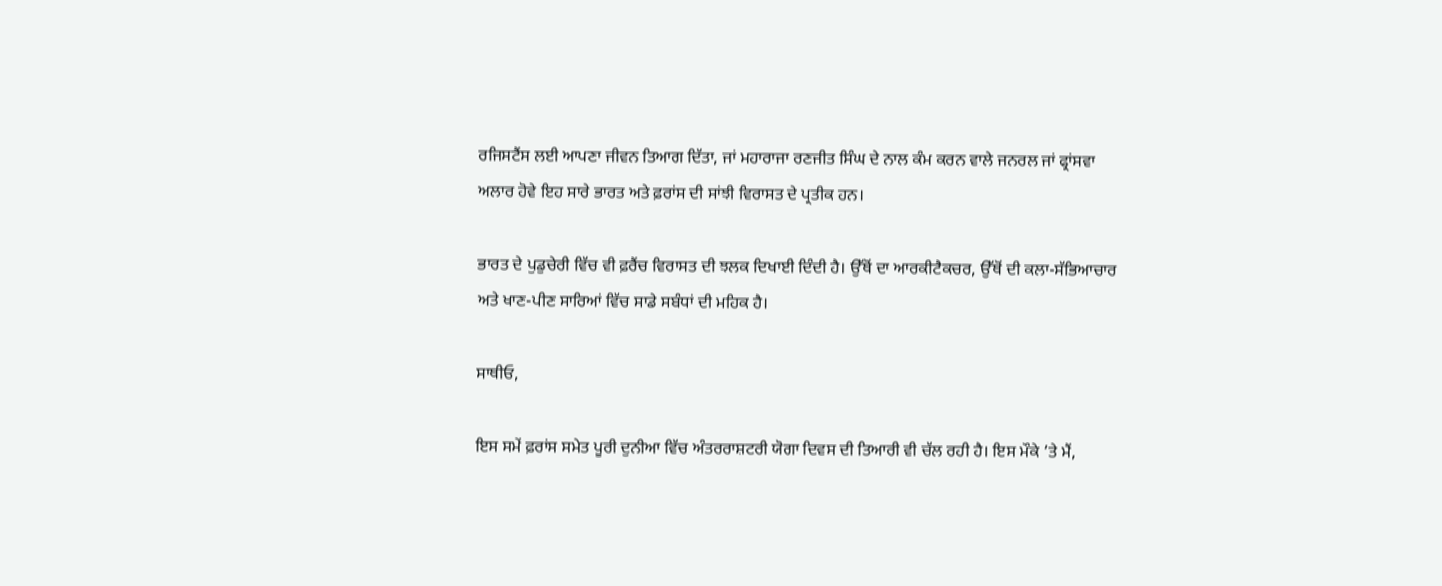ਰਜਿਸਟੈਂਸ ਲਈ ਆਪਣਾ ਜੀਵਨ ਤਿਆਗ ਦਿੱਤਾ, ਜਾਂ ਮਹਾਰਾਜਾ ਰਣਜੀਤ ਸਿੰਘ ਦੇ ਨਾਲ ਕੰਮ ਕਰਨ ਵਾਲੇ ਜਨਰਲ ਜਾਂ ਫ੍ਰਾਂਸਵਾ ਅਲਾਰ ਹੋਵੇ ਇਹ ਸਾਰੇ ਭਾਰਤ ਅਤੇ ਫ਼ਰਾਂਸ ਦੀ ਸਾਂਝੀ ਵਿਰਾਸਤ ਦੇ ਪ੍ਰਤੀਕ ਹਨ।

ਭਾਰਤ ਦੇ ਪੁਡੁਚੇਰੀ ਵਿੱਚ ਵੀ ਫ਼ਰੈਂਚ ਵਿਰਾਸਤ ਦੀ ਝਲਕ ਦਿਖਾਈ ਦਿੰਦੀ ਹੈ। ਉੱਥੋਂ ਦਾ ਆਰਕੀਟੈਕਚਰ, ਉੱਥੋਂ ਦੀ ਕਲਾ-ਸੱਭਿਆਚਾਰ ਅਤੇ ਖਾਣ-ਪੀਣ ਸਾਰਿਆਂ ਵਿੱਚ ਸਾਡੇ ਸਬੰਧਾਂ ਦੀ ਮਹਿਕ ਹੈ।

ਸਾਥੀਓ,

ਇਸ ਸਮੇਂ ਫ਼ਰਾਂਸ ਸਮੇਤ ਪੂਰੀ ਦੁਨੀਆ ਵਿੱਚ ਅੰਤਰਰਾਸ਼ਟਰੀ ਯੋਗਾ ਦਿਵਸ ਦੀ ਤਿਆਰੀ ਵੀ ਚੱਲ ਰਹੀ ਹੈ। ਇਸ ਮੌਕੇ ’ਤੇ ਮੈਂ,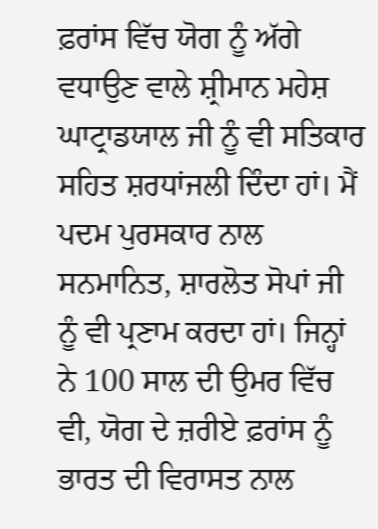ਫ਼ਰਾਂਸ ਵਿੱਚ ਯੋਗ ਨੂੰ ਅੱਗੇ ਵਧਾਉਣ ਵਾਲੇ ਸ਼੍ਰੀਮਾਨ ਮਹੇਸ਼ ਘਾਟ੍ਰਾਡਯਾਲ ਜੀ ਨੂੰ ਵੀ ਸਤਿਕਾਰ ਸਹਿਤ ਸ਼ਰਧਾਂਜਲੀ ਦਿੰਦਾ ਹਾਂ। ਮੈਂ ਪਦਮ ਪੁਰਸਕਾਰ ਨਾਲ ਸਨਮਾਨਿਤ, ਸ਼ਾਰਲੋਤ ਸੋਪਾਂ ਜੀ ਨੂੰ ਵੀ ਪ੍ਰਣਾਮ ਕਰਦਾ ਹਾਂ। ਜਿਨ੍ਹਾਂ ਨੇ 100 ਸਾਲ ਦੀ ਉਮਰ ਵਿੱਚ ਵੀ, ਯੋਗ ਦੇ ਜ਼ਰੀਏ ਫ਼ਰਾਂਸ ਨੂੰ ਭਾਰਤ ਦੀ ਵਿਰਾਸਤ ਨਾਲ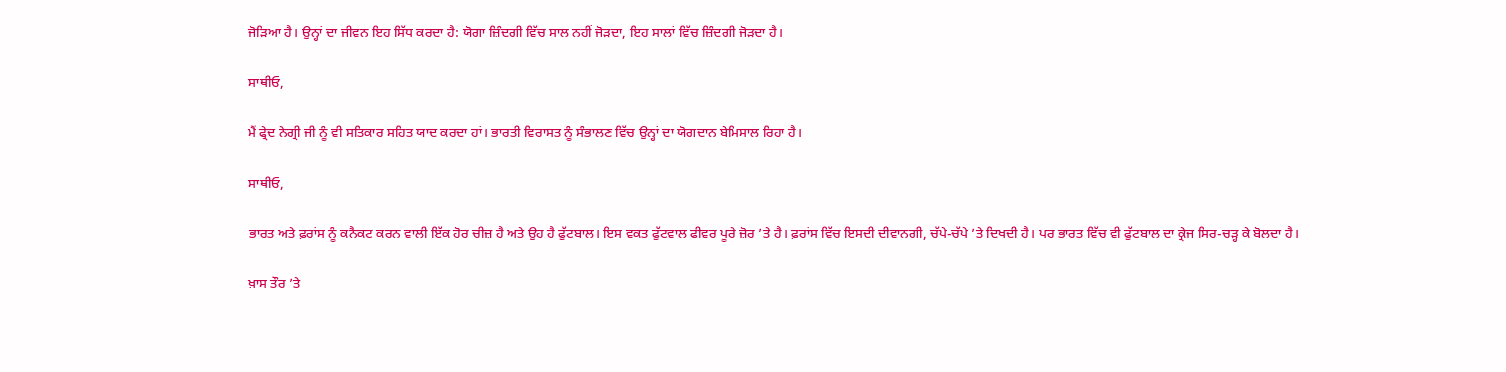ਜੋੜਿਆ ਹੈ। ਉਨ੍ਹਾਂ ਦਾ ਜੀਵਨ ਇਹ ਸਿੱਧ ਕਰਦਾ ਹੈ: ਯੋਗਾ ਜ਼ਿੰਦਗੀ ਵਿੱਚ ਸਾਲ ਨਹੀਂ ਜੋੜਦਾ, ਇਹ ਸਾਲਾਂ ਵਿੱਚ ਜ਼ਿੰਦਗੀ ਜੋੜਦਾ ਹੈ।

ਸਾਥੀਓ,

ਮੈਂ ਫ੍ਰੇਦ ਨੇਗ੍ਰੀ ਜੀ ਨੂੰ ਵੀ ਸਤਿਕਾਰ ਸਹਿਤ ਯਾਦ ਕਰਦਾ ਹਾਂ। ਭਾਰਤੀ ਵਿਰਾਸਤ ਨੂੰ ਸੰਭਾਲਣ ਵਿੱਚ ਉਨ੍ਹਾਂ ਦਾ ਯੋਗਦਾਨ ਬੇਮਿਸਾਲ ਰਿਹਾ ਹੈ।

ਸਾਥੀਓ,

ਭਾਰਤ ਅਤੇ ਫ਼ਰਾਂਸ ਨੂੰ ਕਨੈਕਟ ਕਰਨ ਵਾਲੀ ਇੱਕ ਹੋਰ ਚੀਜ਼ ਹੈ ਅਤੇ ਉਹ ਹੈ ਫੁੱਟਬਾਲ। ਇਸ ਵਕਤ ਫੁੱਟਵਾਲ ਫੀਵਰ ਪੂਰੇ ਜ਼ੋਰ ’ਤੇ ਹੈ। ਫ਼ਰਾਂਸ ਵਿੱਚ ਇਸਦੀ ਦੀਵਾਨਗੀ, ਚੱਪੇ-ਚੱਪੇ ’ਤੇ ਦਿਖਦੀ ਹੈ। ਪਰ ਭਾਰਤ ਵਿੱਚ ਵੀ ਫੁੱਟਬਾਲ ਦਾ ਕ੍ਰੇਜ ਸਿਰ-ਚੜ੍ਹ ਕੇ ਬੋਲਦਾ ਹੈ।

ਖ਼ਾਸ ਤੌਰ ’ਤੇ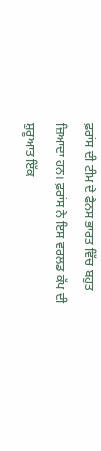ਫ਼ਰਾਂਸ ਦੀ ਟੀਮ ਦੇ ਫੈਨਸ ਭਾਰਤ ਵਿੱਚ ਬਹੁਤ ਜ਼ਿਆਦਾ ਹਨ। ਫ਼ਰਾਂਸ ਨੇ ਇਸ ਵਰਲਡ ਕੱਪ ਦੀ ਸ਼ੁਰੂਆਤ ਇੱਕ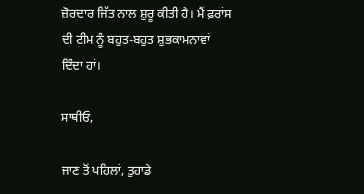ਜ਼ੋਰਦਾਰ ਜਿੱਤ ਨਾਲ ਸ਼ੁਰੂ ਕੀਤੀ ਹੈ। ਮੈਂ ਫ਼ਰਾਂਸ ਦੀ ਟੀਮ ਨੂੰ ਬਹੁਤ-ਬਹੁਤ ਸ਼ੁਭਕਾਮਨਾਵਾਂ ਦਿੰਦਾ ਹਾਂ।

ਸਾਥੀਓ,

ਜਾਣ ਤੋਂ ਪਹਿਲਾਂ, ਤੁਹਾਡੇ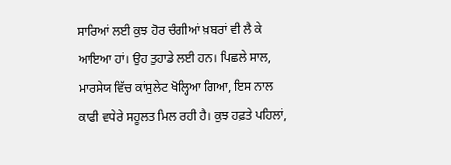ਸਾਰਿਆਂ ਲਈ ਕੁਝ ਹੋਰ ਚੰਗੀਆਂ ਖ਼ਬਰਾਂ ਵੀ ਲੈ ਕੇ ਆਇਆ ਹਾਂ। ਉਹ ਤੁਹਾਡੇ ਲਈ ਹਨ। ਪਿਛਲੇ ਸਾਲ, ਮਾਰਸੇਯ ਵਿੱਚ ਕਾਂਸੁਲੇਟ ਖੋਲ੍ਹਿਆ ਗਿਆ, ਇਸ ਨਾਲ ਕਾਫੀ ਵਧੇਰੇ ਸਹੂਲਤ ਮਿਲ ਰਹੀ ਹੈ। ਕੁਝ ਹਫ਼ਤੇ ਪਹਿਲਾਂ,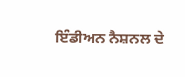ਇੰਡੀਅਨ ਨੈਸ਼ਨਲ ਦੇ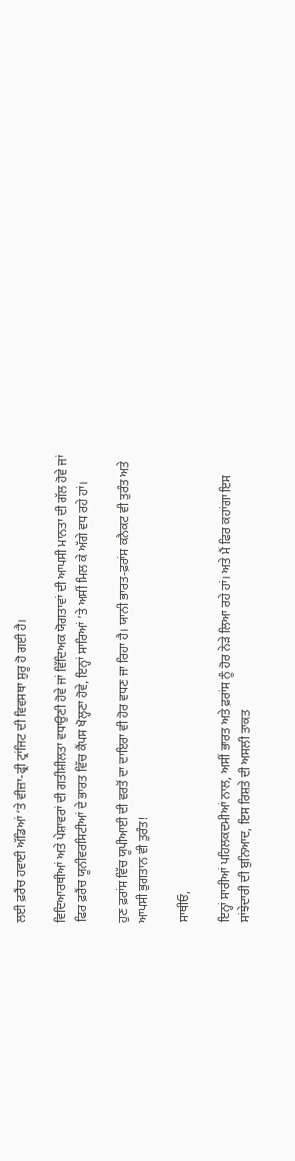ਲਈ ਫ਼ਰੈਂਚ ਹਵਾਈ ਅੱਡਿਆਂ ‘ਤੇ ਵੀਜ਼ਾ-ਫ੍ਰੀ ਟ੍ਰਾਂਜਿਟ ਦੀ ਵਿਵਸਥਾ ਸ਼ੁਰੂ ਹੋ ਗਈ ਹੈ।

ਵਿਦਿਆਰਥੀਆਂ ਅਤੇ ਪੇਸ਼ਾਵਰਾਂ ਦੀ ਗਤੀਸ਼ੀਲਤਾ ਵਧਾਉਣੀ ਹੋਵੇ ਜਾਂ ਵਿੱਦਿਅਕ ਯੋਗਤਾਵਾਂ ਦੀ ਆਪਸੀ ਮਾਨਤਾ ਦੀ ਗੱਲ ਹੋਵੇ ਜਾਂ ਫਿਰ ਫ਼ਰੈਂਚ ਯੂਨੀਵਰਸਿਟੀਆਂ ਦੇ ਭਾਰਤ ਵਿੱਚ ਕੈਂਪਸ ਖੋਲ੍ਹਣਾ ਹੋਵੇ, ਇਨ੍ਹਾਂ ਸਾਰਿਆਂ ’ਤੇ ਅਸੀਂ ਮਿਲ ਕੇ ਅੱਗੇ ਵਧ ਰਹੇ ਹਾਂ।

ਹੁਣ ਫ਼ਰਾਂਸ ਵਿੱਚ ਯੂਪੀਆਈ ਦੀ ਵਰਤੋਂ ਦਾ ਦਾਇਰਾ ਵੀ ਹੋਰ ਵਧਣ ਜਾ ਰਿਹਾ ਹੈ। ਯਾਨੀ ਭਾਰਤ-ਫ਼ਰਾਂਸ ਕਨੈਕਟ ਵੀ ਤੁਰੰਤ ਅਤੇ ਆਪਸੀ ਭੁਗਤਾਨ ਵੀ ਤੁਰੰਤ!

ਸਾਥੀਓ,

ਇਨ੍ਹਾਂ ਸਾਰੀਆਂ ਪਹਿਲਕਦਮੀਆਂ ਨਾਲ, ਅਸੀਂ ਭਾਰਤ ਅਤੇ ਫ਼ਰਾਂਸ ਨੂੰ ਹੋਰ ਨੇੜੇ ਲਿਆ ਰਹੇ ਹਾਂ। ਅਤੇ ਮੈਂ ਫਿਰ ਕਹਾਂਗਾ ਇਸ ਸਾਂਝੇਦਾਰੀ ਦੀ ਬੁਨਿਆਦ, ਇਸ ਰਿਸ਼ਤੇ ਦੀ ਅਸਲੀ ਤਾਕਤ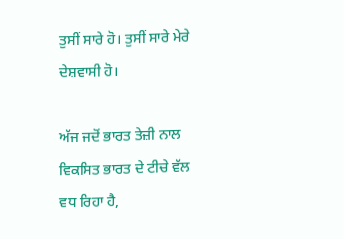ਤੁਸੀਂ ਸਾਰੇ ਹੋ। ਤੁਸੀਂ ਸਾਰੇ ਮੇਰੇ ਦੇਸ਼ਵਾਸੀ ਹੋ।

ਅੱਜ ਜਦੋਂ ਭਾਰਤ ਤੇਜ਼ੀ ਨਾਲ ਵਿਕਸਿਤ ਭਾਰਤ ਦੇ ਟੀਚੇ ਵੱਲ ਵਧ ਰਿਹਾ ਹੈ,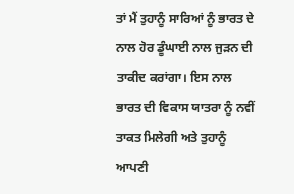ਤਾਂ ਮੈਂ ਤੁਹਾਨੂੰ ਸਾਰਿਆਂ ਨੂੰ ਭਾਰਤ ਦੇ ਨਾਲ ਹੋਰ ਡੂੰਘਾਈ ਨਾਲ ਜੁੜਨ ਦੀ ਤਾਕੀਦ ਕਰਾਂਗਾ। ਇਸ ਨਾਲ ਭਾਰਤ ਦੀ ਵਿਕਾਸ ਯਾਤਰਾ ਨੂੰ ਨਵੀਂ ਤਾਕਤ ਮਿਲੇਗੀ ਅਤੇ ਤੁਹਾਨੂੰ ਆਪਣੀ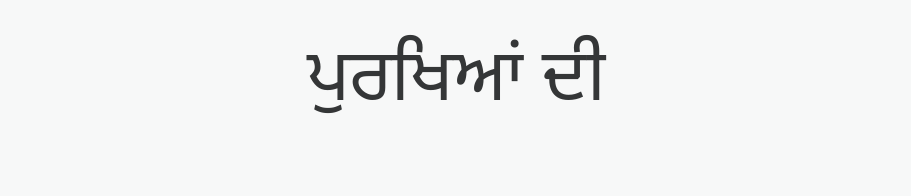ਪੁਰਖਿਆਂ ਦੀ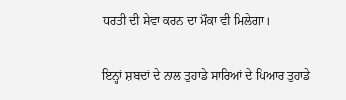ਧਰਤੀ ਦੀ ਸੇਵਾ ਕਰਨ ਦਾ ਮੌਕਾ ਵੀ ਮਿਲੇਗਾ।

ਇਨ੍ਹਾਂ ਸ਼ਬਦਾਂ ਦੇ ਨਾਲ ਤੁਹਾਡੇ ਸਾਰਿਆਂ ਦੇ ਪਿਆਰ ਤੁਹਾਡੇ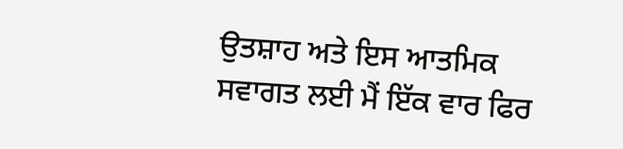ਉਤਸ਼ਾਹ ਅਤੇ ਇਸ ਆਤਮਿਕ ਸਵਾਗਤ ਲਈ ਮੈਂ ਇੱਕ ਵਾਰ ਫਿਰ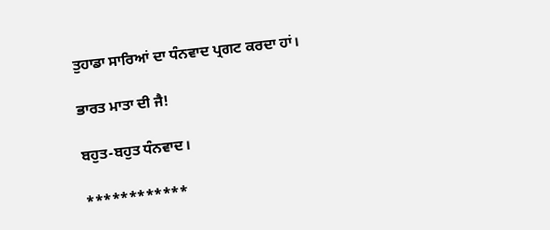ਤੁਹਾਡਾ ਸਾਰਿਆਂ ਦਾ ਧੰਨਵਾਦ ਪ੍ਰਗਟ ਕਰਦਾ ਹਾਂ।

ਭਾਰਤ ਮਾਤਾ ਦੀ ਜੈ!

ਬਹੁਤ-ਬਹੁਤ ਧੰਨਵਾਦ।

************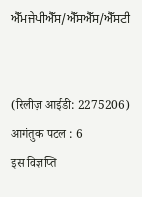ਐੱਮਜੇਪੀਐੱਸ/ਐੱਸਐੱਸ/ਐੱਸਟੀ


(रिलीज़ आईडी: 2275206) आगंतुक पटल : 6
इस विज्ञप्ति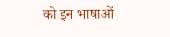को इन भाषाओं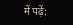में पढ़ें: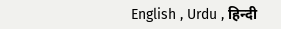English , Urdu , हिन्दी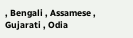, Bengali , Assamese , Gujarati , Odia